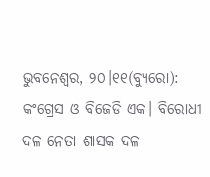ଭୁବନେଶ୍ୱର, ୨୦।୧୧(ବ୍ୟୁରୋ): କଂଗ୍ରେସ ଓ ବିଜେଡି ଏକ। ବିରୋଧୀ ଦଳ ନେତା ଶାସକ ଦଳ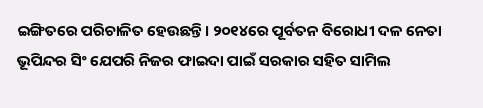ଇଙ୍ଗିତରେ ପରିଚାଳିତ ହେଉଛନ୍ତି। ୨୦୧୪ରେ ପୂର୍ବତନ ବିରୋଧୀ ଦଳ ନେତା ଭୂପିନ୍ଦର ସିଂ ଯେପରି ନିଜର ଫାଇଦା ପାଇଁ ସରକାର ସହିତ ସାମିଲ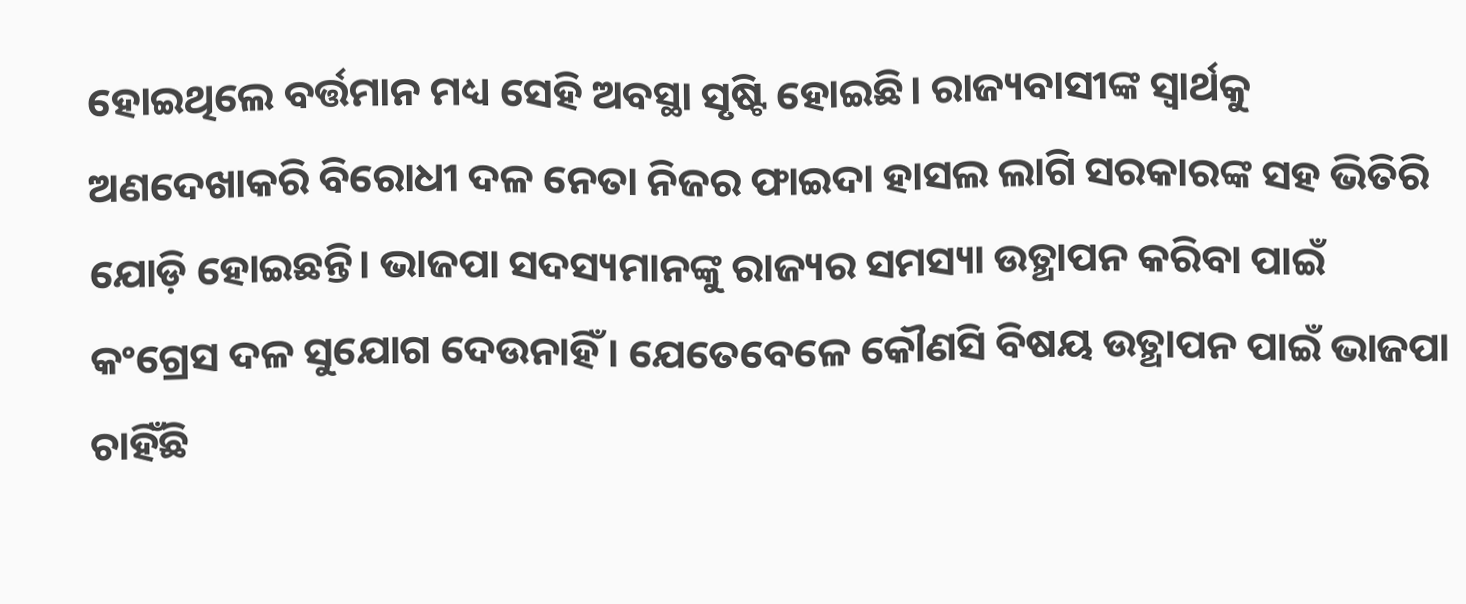ହୋଇଥିଲେ ବର୍ତ୍ତମାନ ମଧ୍ୟ ସେହି ଅବସ୍ଥା ସୃଷ୍ଟି ହୋଇଛି। ରାଜ୍ୟବାସୀଙ୍କ ସ୍ବାର୍ଥକୁ ଅଣଦେଖାକରି ବିରୋଧୀ ଦଳ ନେତା ନିଜର ଫାଇଦା ହାସଲ ଲାଗି ସରକାରଙ୍କ ସହ ଭିତିରି ଯୋଡ଼ି ହୋଇଛନ୍ତି। ଭାଜପା ସଦସ୍ୟମାନଙ୍କୁ ରାଜ୍ୟର ସମସ୍ୟା ଉତ୍ଥାପନ କରିବା ପାଇଁ କଂଗ୍ରେସ ଦଳ ସୁଯୋଗ ଦେଉନାହିଁ। ଯେତେବେଳେ କୌଣସି ବିଷୟ ଉତ୍ଥାପନ ପାଇଁ ଭାଜପା ଚାହିଁଛି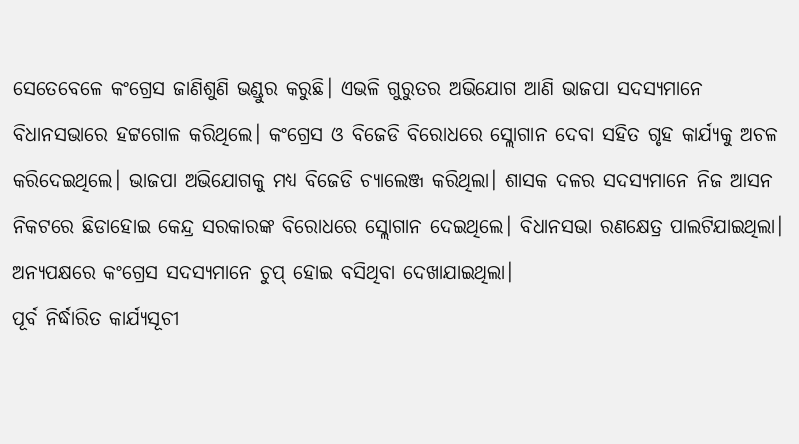ସେତେବେଳେ କଂଗ୍ରେସ ଜାଣିଶୁଣି ଭଣ୍ଡୁର କରୁଛି। ଏଭଳି ଗୁରୁତର ଅଭିଯୋଗ ଆଣି ଭାଜପା ସଦସ୍ୟମାନେ ବିଧାନସଭାରେ ହଟ୍ଟଗୋଳ କରିଥିଲେ। କଂଗ୍ରେସ ଓ ବିଜେଡି ବିରୋଧରେ ସ୍ଲୋଗାନ ଦେବା ସହିତ ଗୃହ କାର୍ଯ୍ୟକୁ ଅଚଳ କରିଦେଇଥିଲେ। ଭାଜପା ଅଭିଯୋଗକୁ ମଧ୍ୟ ବିଜେଡି ଚ୍ୟାଲେଞ୍ଜ କରିଥିଲା। ଶାସକ ଦଳର ସଦସ୍ୟମାନେ ନିଜ ଆସନ ନିକଟରେ ଛିଡାହୋଇ କେନ୍ଦ୍ର ସରକାରଙ୍କ ବିରୋଧରେ ସ୍ଲୋଗାନ ଦେଇଥିଲେ। ବିଧାନସଭା ରଣକ୍ଷେତ୍ର ପାଲଟିଯାଇଥିଲା। ଅନ୍ୟପକ୍ଷରେ କଂଗ୍ରେସ ସଦସ୍ୟମାନେ ଚୁପ୍ ହୋଇ ବସିଥିବା ଦେଖାଯାଇଥିଲା।
ପୂର୍ବ ନିର୍ଦ୍ଧାରିତ କାର୍ଯ୍ୟସୂଚୀ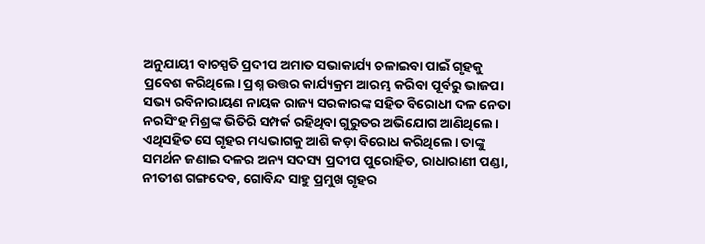ଅନୁଯାୟୀ ବାଚସ୍ପତି ପ୍ରଦୀପ ଅମାତ ସଭାକାର୍ଯ୍ୟ ଚଳାଇବା ପାଇଁ ଗୃହକୁ ପ୍ରବେଶ କରିଥିଲେ। ପ୍ରଶ୍ନ ଉତ୍ତର କାର୍ଯ୍ୟକ୍ରମ ଆରମ୍ଭ କରିବା ପୂର୍ବରୁ ଭାଜପା ସଭ୍ୟ ରବିନାରାୟଣ ନାୟକ ରାଜ୍ୟ ସରକାରଙ୍କ ସହିତ ବିରୋଧୀ ଦଳ ନେତା ନରସିଂହ ମିଶ୍ରଙ୍କ ଭିତିରି ସମ୍ପର୍କ ରହିଥିବା ଗୁରୁତର ଅଭିଯୋଗ ଆଣିଥିଲେ। ଏଥିସହିତ ସେ ଗୃହର ମଧ୍ୟଭାଗକୁ ଆଶି କଡ଼ା ବିରୋଧ କରିଥିଲେ। ତାଙ୍କୁ ସମର୍ଥନ ଜଣାଇ ଦଳର ଅନ୍ୟ ସଦସ୍ୟ ପ୍ରଦୀପ ପୁରୋହିତ, ରାଧାରାଣୀ ପଣ୍ଡା, ନୀତୀଶ ଗଙ୍ଗଦେବ, ଗୋବିନ୍ଦ ସାହୁ ପ୍ରମୁଖ ଗୃହର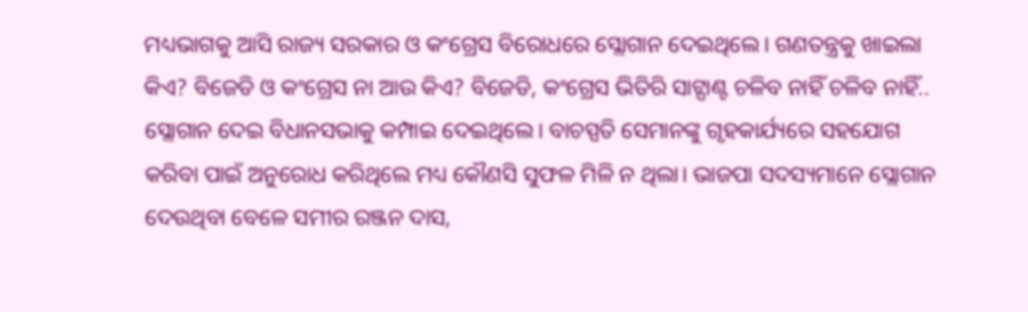ମଧ୍ୟଭାଗକୁ ଆସି ରାଜ୍ୟ ସରକାର ଓ କଂଗ୍ରେସ ବିରୋଧରେ ସ୍ଲୋଗାନ ଦେଇଥିଲେ। ଗଣତନ୍ତ୍ରକୁ ଖାଇଲା କିଏ? ବିଜେଡି ଓ କଂଗ୍ରେସ ନା ଆଉ କିଏ? ବିଜେଡି, କଂଗ୍ରେସ ଭିତିରି ସାଟ୍ଘାଣ୍ଟ ଚଳିବ ନାହିଁ ଚଳିବ ନାହିଁ.. ସ୍ଲୋଗାନ ଦେଇ ବିଧାନସଭାକୁ କମ୍ପାଇ ଦେଇଥିଲେ। ବାଚସ୍ପତି ସେମାନଙ୍କୁ ଗୃହକାର୍ଯ୍ୟରେ ସହଯୋଗ କରିବା ପାଇଁ ଅନୁରୋଧ କରିଥିଲେ ମଧ୍ୟ କୌଣସି ସୁଫଳ ମିଳି ନ ଥିଲା। ଭାଜପା ସଦସ୍ୟମାନେ ସ୍ଲୋଗାନ ଦେଉଥିବା ବେଳେ ସମୀର ରଞ୍ଜନ ଦାସ,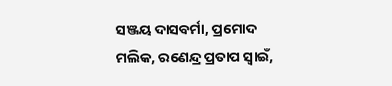ସଞ୍ଜୟ ଦାସବର୍ମା, ପ୍ରମୋଦ ମଲିକ, ରଣେନ୍ଦ୍ର ପ୍ରତାପ ସ୍ବାଇଁ,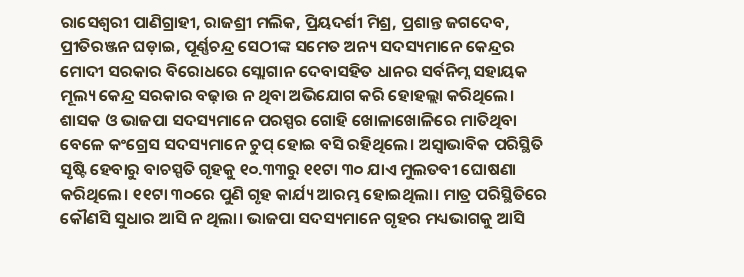ରାସେଶ୍ୱରୀ ପାଣିଗ୍ରାହୀ, ରାଜଶ୍ରୀ ମଲିକ, ପ୍ରିୟଦର୍ଶୀ ମିଶ୍ର, ପ୍ରଶାନ୍ତ ଜଗଦେବ, ପ୍ରୀତିରଞ୍ଜନ ଘଡ଼ାଇ, ପୂର୍ଣ୍ଣଚନ୍ଦ୍ର ସେଠୀଙ୍କ ସମେତ ଅନ୍ୟ ସଦସ୍ୟମାନେ କେନ୍ଦ୍ରର ମୋଦୀ ସରକାର ବିରୋଧରେ ସ୍ଲୋଗାନ ଦେବାସହିତ ଧାନର ସର୍ବନିମ୍ନ ସହାୟକ ମୂଲ୍ୟ କେନ୍ଦ୍ର ସରକାର ବଢ଼ାଉ ନ ଥିବା ଅଭିଯୋଗ କରି ହୋହଲ୍ଲା କରିଥିଲେ। ଶାସକ ଓ ଭାଜପା ସଦସ୍ୟମାନେ ପରସ୍ପର ଗୋହି ଖୋଳାଖୋଳିରେ ମାତିଥିବା ବେଳେ କଂଗ୍ରେସ ସଦସ୍ୟମାନେ ଚୁପ୍ ହୋଇ ବସି ରହିଥିଲେ। ଅସ୍ବାଭାବିକ ପରିସ୍ଥିତି ସୃଷ୍ଟି ହେବାରୁ ବାଚସ୍ପତି ଗୃହକୁ ୧୦.୩୩ରୁ ୧୧ଟା ୩୦ ଯାଏ ମୁଲତବୀ ଘୋଷଣା କରିଥିଲେ। ୧୧ଟା ୩୦ରେ ପୁଣି ଗୃହ କାର୍ଯ୍ୟ ଆରମ୍ଭ ହୋଇଥିଲା। ମାତ୍ର ପରିସ୍ଥିତିରେ କୌଣସି ସୁଧାର ଆସି ନ ଥିଲା। ଭାଜପା ସଦସ୍ୟମାନେ ଗୃହର ମଧ୍ୟଭାଗକୁ ଆସି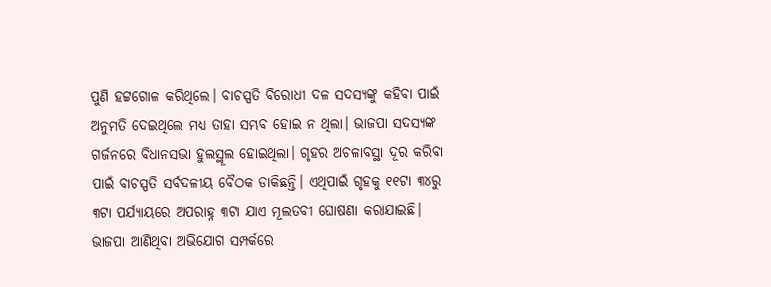ପୁଣି ହଟ୍ଟଗୋଳ କରିଥିଲେ। ବାଚସ୍ପତି ବିରୋଧୀ ଦଳ ସଦସ୍ୟଙ୍କୁ କହିବା ପାଇଁ ଅନୁମତି ଦେଇଥିଲେ ମଧ୍ୟ ତାହା ସମ୍ଭବ ହୋଇ ନ ଥିଲା। ଭାଜପା ସଦସ୍ୟଙ୍କ ଗର୍ଜନରେ ବିଧାନସଭା ହୁଲସ୍ଥୂଲ ହୋଇଥିଲା। ଗୃହର ଅଚଳାବସ୍ଥା ଦୂର କରିବା ପାଇଁ ବାଚସ୍ପତି ସର୍ବଦଳୀୟ ବୈଠକ ଡାକିଛନ୍ତି। ଏଥିପାଇଁ ଗୃହକୁ ୧୧ଟା ୩୪ରୁ ୩ଟା ପର୍ଯ୍ୟାୟରେ ଅପରାହ୍ନ ୩ଟା ଯାଏ ମୂଲତବୀ ଘୋଷଣା କରାଯାଇଛି।
ଭାଜପା ଆଣିଥିବା ଅଭିଯୋଗ ସମ୍ପର୍କରେ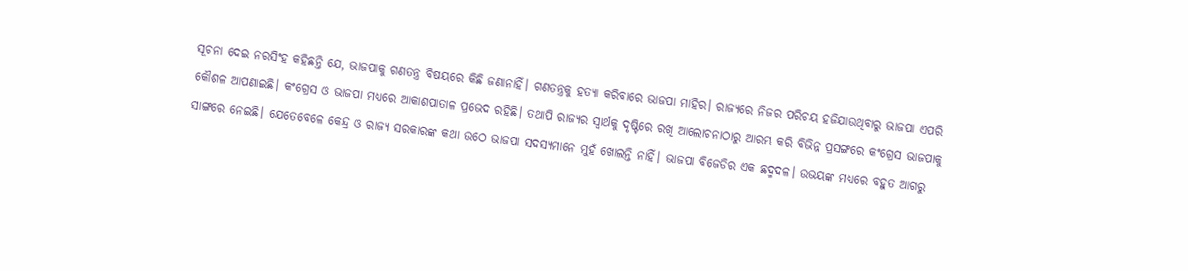ସୂଚନା ଦେଇ ନରସିଂହ କହିଛନ୍ତି ଯେ, ଭାଜପାକୁ ଗଣତନ୍ତ୍ର ବିଷୟରେ କିଛି ଜଣାନାହିଁ। ଗଣତନ୍ତ୍ରକୁ ହତ୍ୟା କରିବାରେ ଭାଜପା ମାହିର। ରାଜ୍ୟରେ ନିଜର ପରିଚୟ ହଜିଯାଉଥିବାରୁ ଭାଜପା ଏପରି କୌଶଳ ଆପଣାଇଛି। କଂଗ୍ରେସ ଓ ଭାଜପା ମଧ୍ୟରେ ଆକାଶପାତାଳ ପ୍ରଭେଦ ରହିଛି। ତଥାପି ରାଜ୍ୟର ସ୍ବାର୍ଥକୁ ଦୃଷ୍ଟିରେ ରଖି ଆଲୋଚନାଠାରୁ ଆରମ୍ଭ କରି ବିଭିନ୍ନ ପ୍ରସଙ୍ଗରେ କଂଗ୍ରେସ ଭାଜପାକୁ ସାଙ୍ଗରେ ନେଇଛି। ଯେତେବେଳେ କେନ୍ଦ୍ର ଓ ରାଜ୍ୟ ସରକାରଙ୍କ କଥା ଉଠେ ଭାଜପା ସଦସ୍ୟମାନେ ମୁହଁ ଖୋଲନ୍ତି ନାହିଁ। ଭାଜପା ବିଜେଡିର ଏକ ଛଦ୍ମଦଳ। ଉଭୟଙ୍କ ମଧ୍ୟରେ ବହୁତ ଆଗରୁ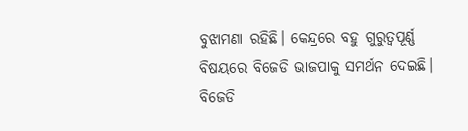ବୁଝାମଣା ରହିଛି। କେନ୍ଦ୍ରରେ ବହୁ ଗୁରୁତ୍ୱପୂର୍ଣ୍ଣ ବିଷୟରେ ବିଜେଡି ଭାଜପାକୁ ସମର୍ଥନ ଦେଇଛି। ବିଜେଡି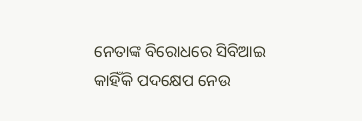ନେତାଙ୍କ ବିରୋଧରେ ସିବିଆଇ କାହିଁକି ପଦକ୍ଷେପ ନେଉ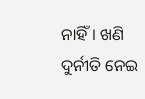ନାହିଁ। ଖଣି ଦୁର୍ନୀତି ନେଇ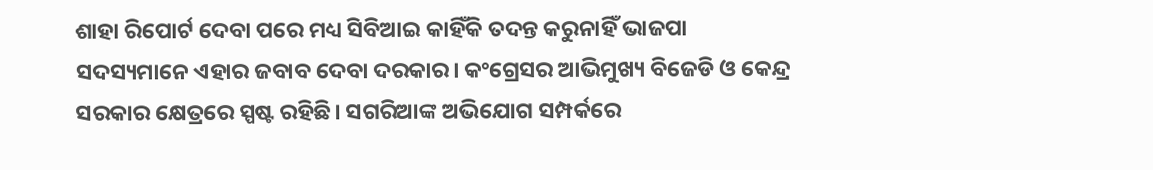ଶାହା ରିପୋର୍ଟ ଦେବା ପରେ ମଧ୍ୟ ସିବିଆଇ କାହିଁକି ତଦନ୍ତ କରୁନାହିଁ ଭାଜପା ସଦସ୍ୟମାନେ ଏହାର ଜବାବ ଦେବା ଦରକାର। କଂଗ୍ରେସର ଆଭିମୁଖ୍ୟ ବିଜେଡି ଓ କେନ୍ଦ୍ର ସରକାର କ୍ଷେତ୍ରରେ ସ୍ପଷ୍ଟ ରହିଛି। ସଗରିଆଙ୍କ ଅଭିଯୋଗ ସମ୍ପର୍କରେ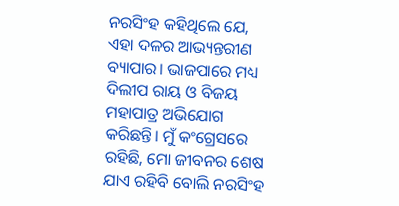ନରସିଂହ କହିଥିଲେ ଯେ, ଏହା ଦଳର ଆଭ୍ୟନ୍ତରୀଣ ବ୍ୟାପାର। ଭାଜପାରେ ମଧ୍ୟ ଦିଲୀପ ରାୟ ଓ ବିଜୟ ମହାପାତ୍ର ଅଭିଯୋଗ କରିଛନ୍ତି। ମୁଁ କଂଗ୍ରେସରେ ରହିଛି, ମୋ ଜୀବନର ଶେଷ ଯାଏ ରହିବି ବୋଲି ନରସିଂହ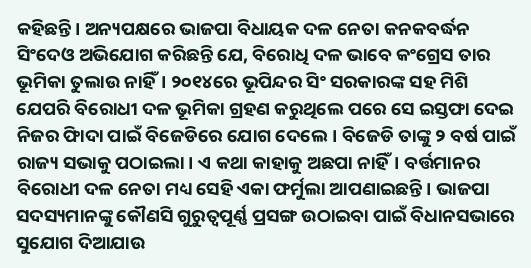କହିଛନ୍ତି। ଅନ୍ୟପକ୍ଷରେ ଭାଜପା ବିଧାୟକ ଦଳ ନେତା କନକବର୍ଦ୍ଧନ ସିଂଦେଓ ଅଭିଯୋଗ କରିଛନ୍ତି ଯେ, ବିରୋଧି ଦଳ ଭାବେ କଂଗ୍ରେସ ତାର ଭୂମିକା ତୁଲାଉ ନାହିଁ। ୨୦୧୪ରେ ଭୂପିନ୍ଦର ସିଂ ସରକାରଙ୍କ ସହ ମିଶି ଯେପରି ବିରୋଧୀ ଦଳ ଭୂମିକା ଗ୍ରହଣ କରୁଥିଲେ ପରେ ସେ ଇସ୍ତଫା ଦେଇ ନିଜର ଫାିଦା ପାଇଁ ବିଜେଡିରେ ଯୋଗ ଦେଲେ। ବିଜେଡି ତାଙ୍କୁ ୨ ବର୍ଷ ପାଇଁ ରାଜ୍ୟ ସଭାକୁ ପଠାଇଲା। ଏ କଥା କାହାକୁ ଅଛପା ନାହିଁ। ବର୍ତ୍ତମାନର ବିରୋଧୀ ଦଳ ନେତା ମଧ୍ୟ ସେହି ଏକା ଫର୍ମୁଲା ଆପଣାଇଛନ୍ତି। ଭାଜପା ସଦସ୍ୟମାନଙ୍କୁ କୌଣସି ଗୁରୁତ୍ୱପୂର୍ଣ୍ଣ ପ୍ରସଙ୍ଗ ଉଠାଇବା ପାଇଁ ବିଧାନସଭାରେ ସୁଯୋଗ ଦିଆଯାଉ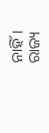ନାହିଁ। ରାଜ୍ୟ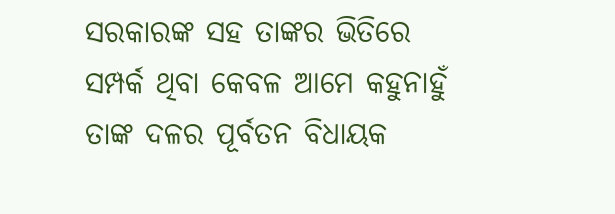ସରକାରଙ୍କ ସହ ତାଙ୍କର ଭିତିରେ ସମ୍ପର୍କ ଥିବା କେବଳ ଆମେ କହୁନାହୁଁ ତାଙ୍କ ଦଳର ପୂର୍ବତନ ବିଧାୟକ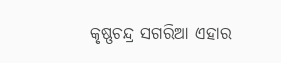କୃଷ୍ଣଚନ୍ଦ୍ର ସଗରିଆ ଏହାର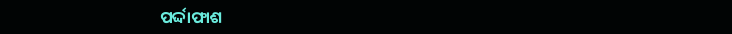ପର୍ଦ୍ଦାଫାଶ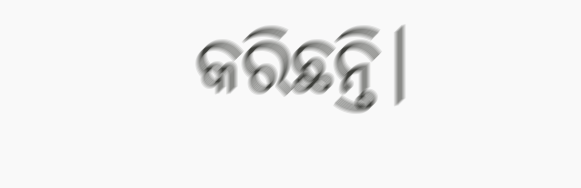କରିଛନ୍ତି।